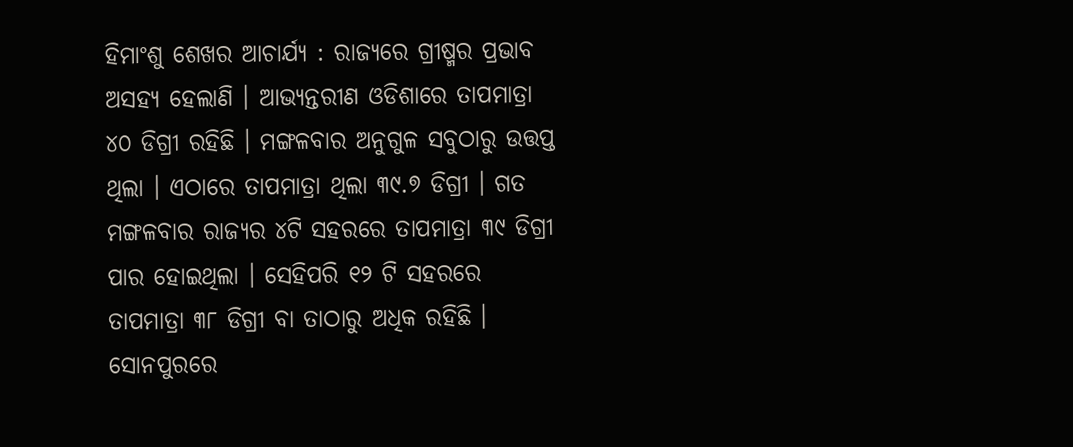ହିମାଂଶୁ ଶେଖର ଆଚାର୍ଯ୍ୟ : ରାଜ୍ୟରେ ଗ୍ରୀଷ୍ମର ପ୍ରଭାବ ଅସହ୍ୟ ହେଲାଣି । ଆଭ୍ୟନ୍ତରୀଣ ଓଡିଶାରେ ତାପମାତ୍ରା ୪୦ ଡିଗ୍ରୀ ରହିଛି । ମଙ୍ଗଳବାର ଅନୁଗୁଳ ସବୁଠାରୁ ଉତ୍ତପ୍ତ ଥିଲା । ଏଠାରେ ତାପମାତ୍ରା ଥିଲା ୩୯.୭ ଡିଗ୍ରୀ । ଗତ ମଙ୍ଗଳବାର ରାଜ୍ୟର ୪ଟି ସହରରେ ତାପମାତ୍ରା ୩୯ ଡିଗ୍ରୀ ପାର ହୋଇଥିଲା । ସେହିପରି ୧୨ ଟି ସହରରେ ତାପମାତ୍ରା ୩୮ ଡିଗ୍ରୀ ବା ତାଠାରୁ ଅଧିକ ରହିଛି । ସୋନପୁରରେ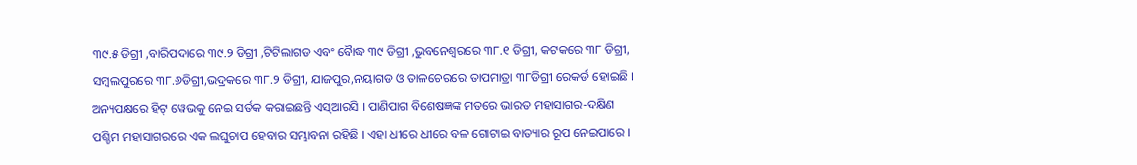୩୯.୫ ଡିଗ୍ରୀ ,ବାରିପଦାରେ ୩୯.୨ ଡିଗ୍ରୀ ,ଟିଟିଲାଗଡ ଏବଂ ବୈାଦ୍ଧ ୩୯ ଡିଗ୍ରୀ ,ଭୁବନେଶ୍ୱରରେ ୩୮.୧ ଡିଗ୍ରୀ, କଟକରେ ୩୮ ଡିଗ୍ରୀ, ସମ୍ବଲପୁରରେ ୩୮.୬ଡିଗ୍ରୀ,ଭଦ୍ରକରେ ୩୮.୨ ଡିଗ୍ରୀ, ଯାଜପୁର,ନୟାଗଡ ଓ ତାଳଚେରରେ ତାପମାତ୍ରା ୩୮ଡିଗ୍ରୀ ରେକର୍ଡ ହୋଇଛି । ଅନ୍ୟପକ୍ଷରେ ହିଟ୍ ୱେଭକୁ ନେଇ ସର୍ତକ କରାଇଛନ୍ତି ଏସ୍ଆରସି । ପାଣିପାଗ ବିଶେଷଜ୍ଞଙ୍କ ମତରେ ଭାରତ ମହାସାଗର-ଦକ୍ଷିଣ ପଶ୍ଚିମ ମହାସାଗରରେ ଏକ ଲଘୁଚାପ ହେବାର ସମ୍ଭାବନା ରହିଛି । ଏହା ଧୀରେ ଧୀରେ ବଳ ଗୋଟାଇ ବାତ୍ୟାର ରୂପ ନେଇପାରେ ।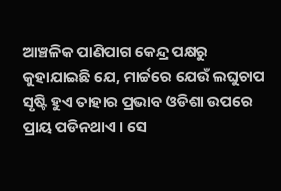ଆଞ୍ଚଳିକ ପାଣିପାଗ କେନ୍ଦ୍ର ପକ୍ଷରୁ କୁହାଯାଇଛି ଯେ, ମାର୍ଚ୍ଚରେ ଯେଉଁ ଲଘୁଚାପ ସୃଷ୍ଟି ହୁଏ ତାହାର ପ୍ରଭାବ ଓଡିଶା ଉପରେ ପ୍ରାୟ ପଡିନଥାଏ । ସେ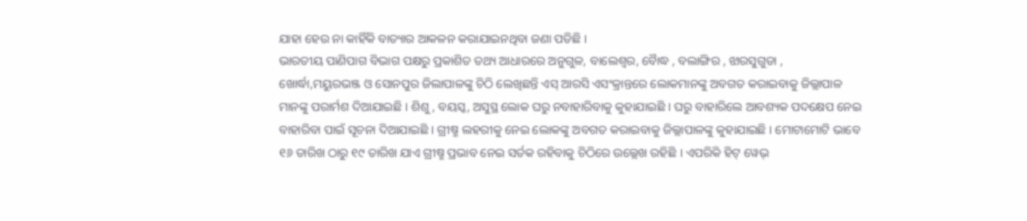ଯାହା ହେଉ ନା କାହିଁକି ବାତ୍ୟାର ଆକଳନ କରାଯାଇନଥିବା ଜଣା ପଡିଛି ।
ଭାରତୀୟ ପାଣିପାଗ ବିଭାଗ ପକ୍ଷରୁ ପ୍ରକାଶିତ ତଥ୍ୟ ଆଧାରରେ ଅନୁଗୁଳ, ବାଲେଶ୍ୱର, ବୈାଦ୍ଧ , ବଲାଙ୍ଗିର , ଝାରସୁଗୁଡା , ଖୋର୍ଦ୍ଧା,ମୟୁରଭଞ୍ଜ ଓ ସୋନପୁର ଜିଲାପାଳଙ୍କୁ ଚିଠି ଲେଖିଛନ୍ତି ଏସ୍ ଆରସି ଏସଂକ୍ରାନ୍ତରେ ଲୋକମାନଙ୍କୁ ଅବଗତ କରାଇବାକୁ ଜିଲ୍ଲାପାଳ ମାନଙ୍କୁ ପରାର୍ମଶ ଦିଆଯାଇଛି । ଶିଶୁ, ବୟସ୍କ, ଅସୁସ୍ଥ ଲୋକ ଘରୁ ନବାହାରିବାକୁ କୁହାଯାଇଛି । ଘରୁ ବାହାରିଲେ ଆବଶ୍ୟକ ପଦକ୍ଷେପ ନେଇ ବାହାରିବା ପାଇଁ ସୂଚନା ଦିଆଯାଇଛି । ଗ୍ରୀଷ୍ମ ଲହରୀକୁ ନେଇ ଲୋକଙ୍କୁ ଅବଗତ କରାଇବାକୁ ଜିଲ୍ଲାପାଳଙ୍କୁ କୁହାଯାଇଛି । ମୋଟାମୋଟି ଭାବେ ୧୬ ତାରିଖ ଠାରୁ ୧୯ ତାରିଖ ଯାଏ ଗ୍ରୀଷ୍ମ ପ୍ରଭାବ ନେଇ ସର୍ତକ ରହିବାକୁ ଚିଠିରେ ଉଲ୍ଲେଖ ରହିଛି । ଏପରିକି ହିଟ୍ ୱେଭ୍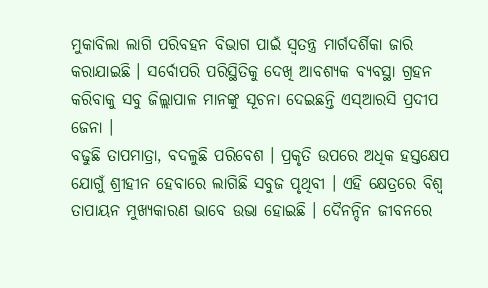ମୁକାବିଲା ଲାଗି ପରିବହନ ବିଭାଗ ପାଇଁ ସ୍ୱତନ୍ତ୍ର ମାର୍ଗଦର୍ଶିକା ଜାରି କରାଯାଇଛି । ସର୍ବୋପରି ପରିସ୍ଥିତିକୁ ଦେଖି ଆବଶ୍ୟକ ବ୍ୟବସ୍ଥା ଗ୍ରହନ କରିବାକୁ ସବୁ ଜିଲ୍ଲାପାଳ ମାନଙ୍କୁ ସୂଚନା ଦେଇଛନ୍ତି ଏସ୍ଆରସି ପ୍ରଦୀପ ଜେନା ।
ବଢୁଛି ତାପମାତ୍ରା, ବଦଳୁଛି ପରିବେଶ । ପ୍ରକୃତି ଉପରେ ଅଧିକ ହସ୍ତକ୍ଷେପ ଯୋଗୁଁ ଶ୍ରୀହୀନ ହେବାରେ ଲାଗିଛି ସବୁଜ ପୃଥିବୀ । ଏହି କ୍ଷେତ୍ରରେ ବିଶ୍ୱ ତାପାୟନ ମୁଖ୍ୟକାରଣ ଭାବେ ଉଭା ହୋଇଛି । ଦୈନନ୍ଦିନ ଜୀବନରେ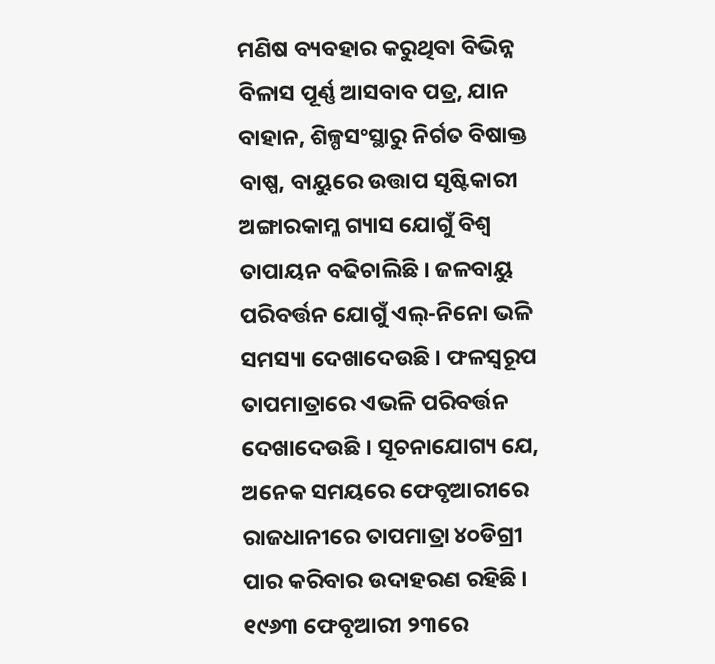ମଣିଷ ବ୍ୟବହାର କରୁଥିବା ବିଭିନ୍ନ ବିଳାସ ପୂର୍ଣ୍ଣ ଆସବାବ ପତ୍ର, ଯାନ ବାହାନ, ଶିଳ୍ପସଂସ୍ଥାରୁ ନିର୍ଗତ ବିଷାକ୍ତ ବାଷ୍ପ, ବାୟୁରେ ଉତ୍ତାପ ସୃଷ୍ଟିକାରୀ ଅଙ୍ଗାରକାମ୍ଳ ଗ୍ୟାସ ଯୋଗୁଁ ବିଶ୍ୱ ତାପାୟନ ବଢିଚାଲିଛି । ଜଳବାୟୁ ପରିବର୍ତ୍ତନ ଯୋଗୁଁ ଏଲ୍-ନିନୋ ଭଳି ସମସ୍ୟା ଦେଖାଦେଉଛି । ଫଳସ୍ୱରୂପ ତାପମାତ୍ରାରେ ଏଭଳି ପରିବର୍ତ୍ତନ ଦେଖାଦେଉଛି । ସୂଚନାଯୋଗ୍ୟ ଯେ, ଅନେକ ସମୟରେ ଫେବୃଆରୀରେ ରାଜଧାନୀରେ ତାପମାତ୍ରା ୪୦ଡିଗ୍ରୀ ପାର କରିବାର ଉଦାହରଣ ରହିଛି । ୧୯୬୩ ଫେବୃଆରୀ ୨୩ରେ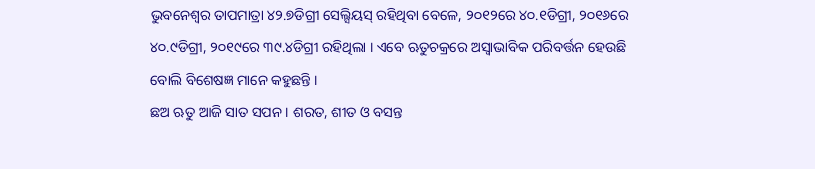ଭୁବନେଶ୍ୱର ତାପମାତ୍ରା ୪୨.୭ଡିଗ୍ରୀ ସେଲ୍ସିୟସ୍ ରହିଥିବା ବେଳେ, ୨୦୧୨ରେ ୪୦.୧ଡିଗ୍ରୀ, ୨୦୧୬ରେ ୪୦.୯ଡିଗ୍ରୀ, ୨୦୧୯ରେ ୩୯.୪ଡିଗ୍ରୀ ରହିଥିଲା । ଏବେ ଋତୁଚକ୍ରରେ ଅସ୍ୱାଭାବିକ ପରିବର୍ତ୍ତନ ହେଉଛି ବୋଲି ବିଶେଷଜ୍ଞ ମାନେ କହୁଛନ୍ତି ।
ଛଅ ଋତୁ ଆଜି ସାତ ସପନ । ଶରତ, ଶୀତ ଓ ବସନ୍ତ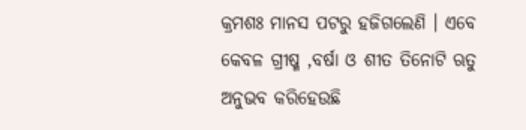କ୍ରମଶଃ ମାନସ ପଟରୁ ହଜିଗଲେଣି । ଏବେ କେବଳ ଗ୍ରୀଷ୍ମ ,ବର୍ଷା ଓ ଶୀତ ତିନୋଟି ଋତୁ ଅନୁଭବ କରିହେଉଛି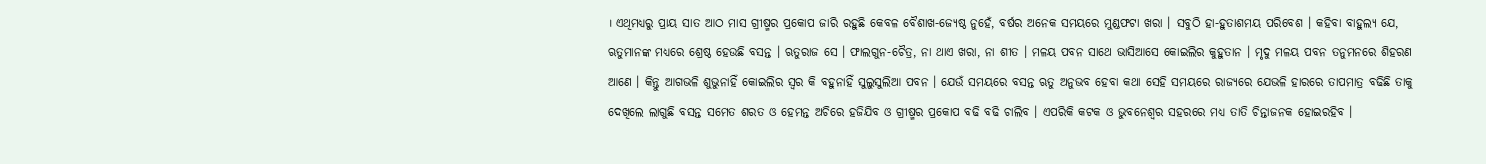। ଏଥିମଧ୍ୟରୁ ପ୍ରାୟ ସାତ ଆଠ ମାସ ଗ୍ରୀଷ୍ମର ପ୍ରକୋପ ଜାରି ରହୁଛି କେବଳ ବୈଶାଖ-ଜ୍ୟେଷ୍ଠ ନୁହେଁ, ବର୍ଷର ଅନେକ ସମୟରେ ମୁଣ୍ଡଫଟା ଖରା । ସବୁଠି ହା-ହୁତାଶମୟ ପରିବେଶ । କହିବା ବାହୁଲ୍ୟ ଯେ, ଋତୁମାନଙ୍କ ମଧ୍ୟରେ ଶ୍ରେଷ୍ଠ ହେଉଛି ବସନ୍ତ । ଋତୁରାଜ ସେ । ଫାଲଗୁନ-ଚୈତ୍ର, ନା ଥାଏ ଖରା, ନା ଶୀତ । ମଳୟ ପବନ ସାଥେ ଭାସିଆସେ କୋଇଲିର କୁହୁତାନ । ମୃଦୁ ମଳୟ ପବନ ତନୁମନରେ ଶିହରଣ ଆଣେ । କିନ୍ତୁ ଆଗଭଳି ଶୁଭୁନାହିଁ କୋଇଲିର ସ୍ୱର କି ବହୁନାହିଁ ସୁଲୁସୁଲିଆ ପବନ । ଯେଉଁ ସମୟରେ ବସନ୍ତ ଋତୁ ଅନୁଭବ ହେବା କଥା ସେହି ସମୟରେ ରାଜ୍ୟରେ ଯେଭଳି ହାରରେ ତାପମାତ୍ର ବଢିଛି ତାକୁ ଦେଖିଲେ ଲାଗୁଛି ବସନ୍ତ ସମେତ ଶରତ ଓ ହେମନ୍ତ ଅଚିରେ ହଜିଯିବ ଓ ଗ୍ରୀଷ୍ମର ପ୍ରକୋପ ବଢି ବଢି ଚାଲିବ । ଏପରିକି କଟକ ଓ ଭୁବନେଶ୍ୱର ସହରରେ ମଧ୍ୟ ତାତି ଚିନ୍ତାଜନକ ହୋଇରହିବ ।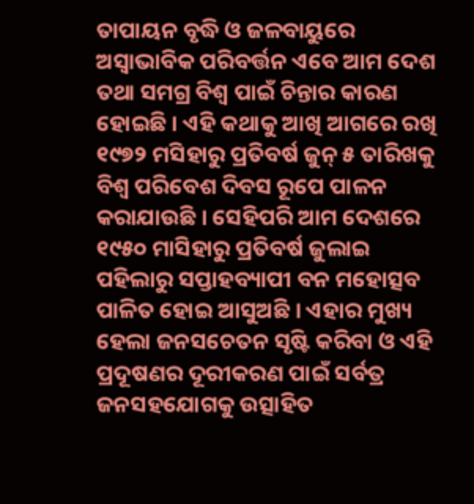ତାପାୟନ ବୃଦ୍ଧି ଓ ଜଳବାୟୁରେ ଅସ୍ୱାଭାବିକ ପରିବର୍ତ୍ତନ ଏବେ ଆମ ଦେଶ ତଥା ସମଗ୍ର ବିଶ୍ୱ ପାଇଁ ଚିନ୍ତାର କାରଣ ହୋଇଛି । ଏହି କଥାକୁ ଆଖି ଆଗରେ ରଖି ୧୯୭୨ ମସିହାରୁ ପ୍ରତିବର୍ଷ ଜୁନ୍ ୫ ତାରିଖକୁ ବିଶ୍ୱ ପରିବେଶ ଦିବସ ରୂପେ ପାଳନ କରାଯାଉଛି । ସେହିପରି ଆମ ଦେଶରେ ୧୯୫୦ ମାସିହାରୁ ପ୍ରତିବର୍ଷ ଜୁଲାଇ ପହିଲାରୁ ସପ୍ତାହବ୍ୟାପୀ ବନ ମହୋତ୍ସବ ପାଳିତ ହୋଇ ଆସୁଅଛି । ଏହାର ମୁଖ୍ୟ ହେଲା ଜନସଚେତନ ସୃଷ୍ଟି କରିବା ଓ ଏହି ପ୍ରଦୂଷଣର ଦୂରୀକରଣ ପାଇଁ ସର୍ବତ୍ର ଜନସହଯୋଗକୁ ଉତ୍ସାହିତ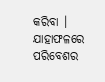କରିବା । ଯାହାଫଳରେ ପରିବେଶର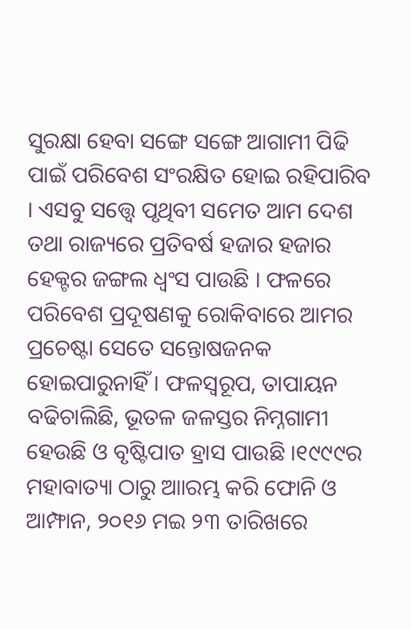ସୁରକ୍ଷା ହେବା ସଙ୍ଗେ ସଙ୍ଗେ ଆଗାମୀ ପିଢି ପାଇଁ ପରିବେଶ ସଂରକ୍ଷିତ ହୋଇ ରହିପାରିବ । ଏସବୁ ସତ୍ତ୍ୱେ ପୃଥିବୀ ସମେତ ଆମ ଦେଶ ତଥା ରାଜ୍ୟରେ ପ୍ରତିବର୍ଷ ହଜାର ହଜାର ହେକ୍ଟର ଜଙ୍ଗଲ ଧ୍ୱଂସ ପାଉଛି । ଫଳରେ ପରିବେଶ ପ୍ରଦୂଷଣକୁ ରୋକିବାରେ ଆମର ପ୍ରଚେଷ୍ଟା ସେତେ ସନ୍ତୋଷଜନକ ହୋଇପାରୁନାହିଁ । ଫଳସ୍ୱରୂପ, ତାପାୟନ ବଢିଚାଲିଛି, ଭୂତଳ ଜଳସ୍ତର ନିମ୍ନଗାମୀ ହେଉଛି ଓ ବୃଷ୍ଟିପାତ ହ୍ରାସ ପାଉଛି ।୧୯୯୯ର ମହାବାତ୍ୟା ଠାରୁ ଆାରମ୍ଭ କରି ଫୋନି ଓ ଆମ୍ଫାନ, ୨୦୧୬ ମଇ ୨୩ ତାରିଖରେ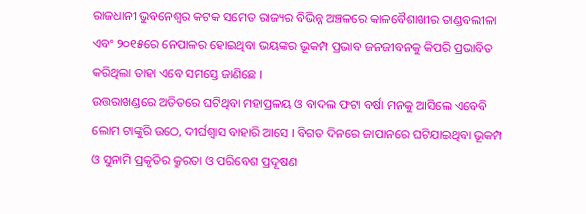ରାଜଧାନୀ ଭୁବନେଶ୍ୱର କଟକ ସମେତ ରାଜ୍ୟର ବିଭିନ୍ନ ଅଞ୍ଚଳରେ କାଳବୈଶାଖୀର ତାଣ୍ଡବଲୀଳା ଏବଂ ୨୦୧୫ରେ ନେପାଳର ହୋଇଥିବା ଭୟଙ୍କର ଭୂକମ୍ପ ପ୍ରଭାବ ଜନଜୀବନକୁ କିପରି ପ୍ରଭାବିତ କରିଥିଲା ତାହା ଏବେ ସମସ୍ତେ ଜାଣିଛେ ।
ଉତ୍ତରାଖଣ୍ଡରେ ଅତିତରେ ଘଟିଥିବା ମହାପ୍ରଳୟ ଓ ବାଦଲ ଫଟା ବର୍ଷା ମନକୁ ଆସିଲେ ଏବେବି ଲୋମ ଟାଙ୍କୁରି ଉଠେ, ଦୀର୍ଘଶ୍ୱାସ ବାହାରି ଆସେ । ବିଗତ ଦିନରେ ଜାପାନରେ ଘଟିଯାଇଥିବା ଭୂକମ୍ପ ଓ ସୁନାମି ପ୍ରକୃତିର କ୍ରୁରତା ଓ ପରିବେଶ ପ୍ରଦୂଷଣ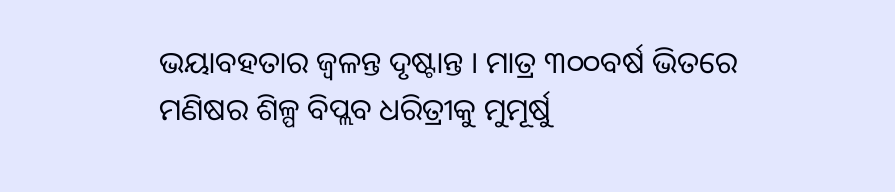ଭୟାବହତାର ଜ୍ୱଳନ୍ତ ଦୃଷ୍ଟାନ୍ତ । ମାତ୍ର ୩୦୦ବର୍ଷ ଭିତରେ ମଣିଷର ଶିଳ୍ପ ବିପ୍ଲବ ଧରିତ୍ରୀକୁ ମୁମୂର୍ଷୁ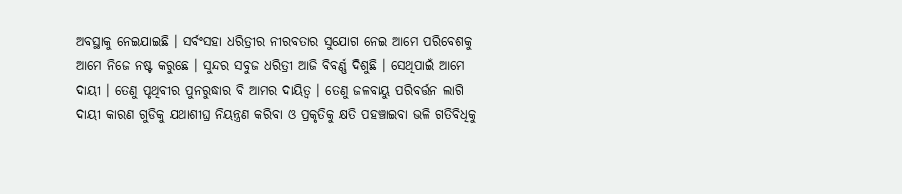ଅବସ୍ଥାକୁ ନେଇଯାଇଛି । ସର୍ବଂସହା ଧରିତ୍ରୀର ନୀରବତାର ସୁଯୋଗ ନେଇ ଆମେ ପରିବେଶକୁ ଆମେ ନିଜେ ନଷ୍ଟ କରୁଛେ । ସୁନ୍ଦର ସବୁଜ ଧରିତ୍ରୀ ଆଜି ବିବର୍ଣ୍ଣ ଦିଶୁଛି । ସେଥିପାଇଁ ଆମେ ଦାୟୀ । ତେଣୁ ପୃଥିବୀର ପୁନରୁଦ୍ଧାର ବି ଆମର ଦାୟିତ୍ୱ । ତେଣୁ ଜଳବାୟୁ ପରିବର୍ତ୍ତନ ଲାଗି ଦାୟୀ କାରଣ ଗୁଡିକୁ ଯଥାଶୀଘ୍ର ନିୟନ୍ତ୍ରଣ କରିବା ଓ ପ୍ରକୃତିକୁ କ୍ଷତି ପହଞ୍ଚାଇବା ଭଳି ଗତିବିଧିକୁ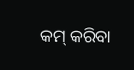କମ୍ କରିବା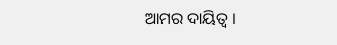ଆମର ଦାୟିତ୍ୱ ।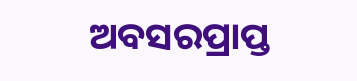ଅବସରପ୍ରାପ୍ତ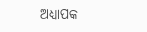ଅଧ୍ୟାପକ